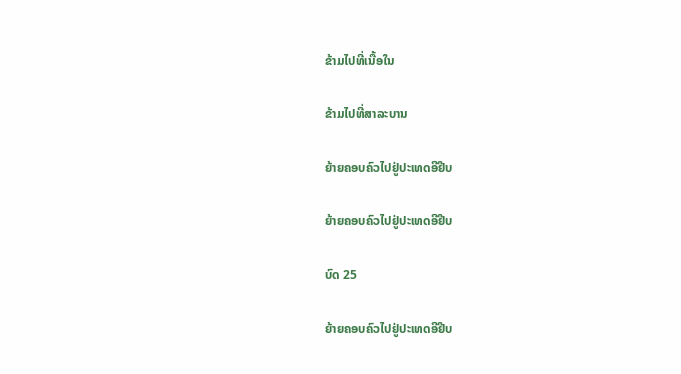ຂ້າມໄປທີ່ເນື້ອໃນ

ຂ້າມໄປທີ່ສາລະບານ

ຍ້າຍຄອບຄົວໄປຢູ່ປະເທດອີຢີບ

ຍ້າຍຄອບຄົວໄປຢູ່ປະເທດອີຢີບ

ບົດ 25

ຍ້າຍຄອບຄົວໄປຢູ່ປະເທດອີຢີບ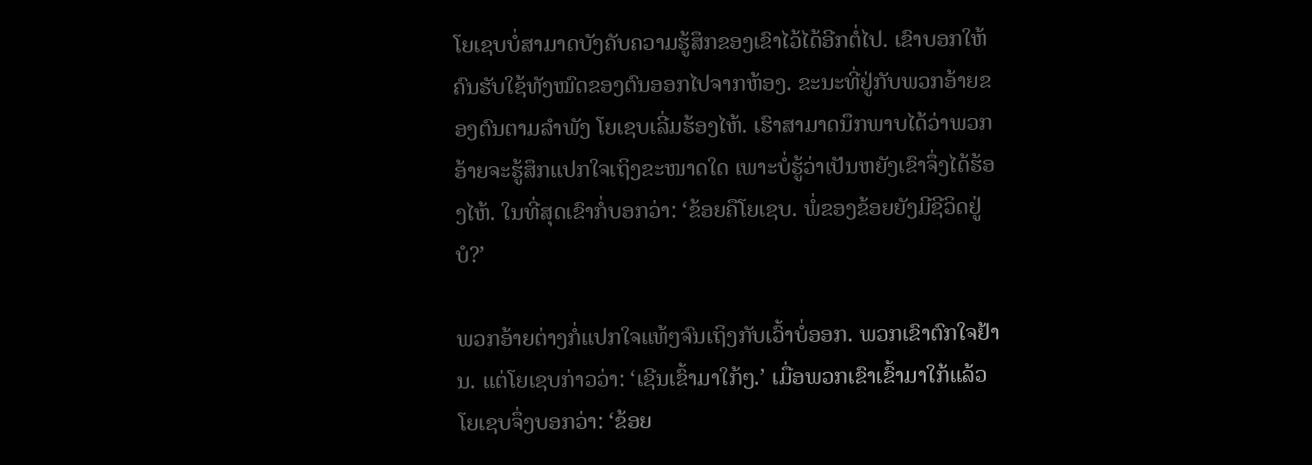ໂຍເຊບບໍ່ສາມາດບັງຄັບຄວາມຮູ້ສຶກຂອງເຂົາໄວ້ໄດ້ອີກຕໍ່ໄປ. ເຂົາບອກໃຫ້ຄົນຮັບໃຊ້ທັງໝົດຂອງຕົນອອກໄປຈາກຫ້ອງ. ຂະນະທີ່ຢູ່ກັບພວກອ້າຍຂອງຕົນຕາມລຳພັງ ໂຍເຊບເລີ່ມຮ້ອງໄຫ້. ເຮົາສາມາດນຶກພາບໄດ້ວ່າພວກອ້າຍຈະຮູ້ສຶກແປກໃຈເຖິງຂະໜາດໃດ ເພາະບໍ່ຮູ້ວ່າເປັນຫຍັງເຂົາຈຶ່ງໄດ້ຮ້ອງໄຫ້. ໃນທີ່ສຸດເຂົາກໍ່ບອກວ່າ: ‘ຂ້ອຍຄືໂຍເຊບ. ພໍ່ຂອງຂ້ອຍຍັງມີຊີວິດຢູ່ບໍ?’

ພວກອ້າຍຕ່າງກໍ່ແປກໃຈແທ້ໆຈົນເຖິງກັບເວົ້າບໍ່ອອກ. ພວກເຂົາຕົກໃຈຢ້ານ. ແຕ່ໂຍເຊບກ່າວວ່າ: ‘ເຊີນເຂົ້າມາໃກ້ໆ.’ ເມື່ອພວກເຂົາເຂົ້າມາໃກ້ແລ້ວ ໂຍເຊບຈຶ່ງບອກວ່າ: ‘ຂ້ອຍ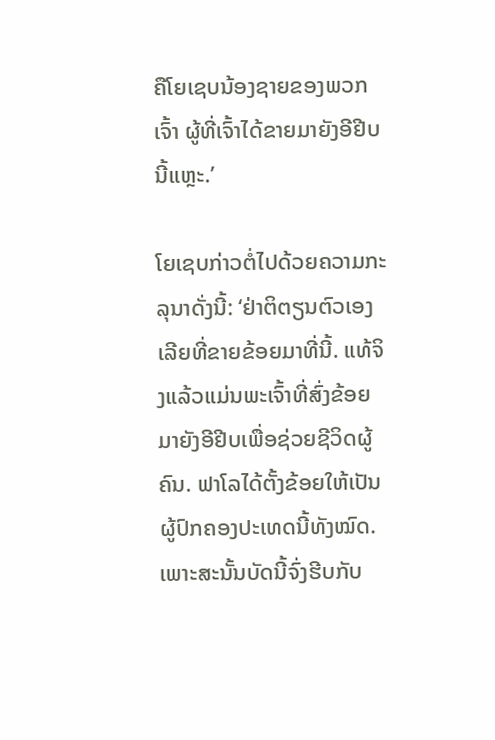ຄືໂຍເຊບນ້ອງຊາຍຂອງພວກເຈົ້າ ຜູ້ທີ່ເຈົ້າໄດ້ຂາຍມາຍັງອີຢີບນີ້ແຫຼະ.’

ໂຍເຊບກ່າວຕໍ່ໄປດ້ວຍຄວາມກະລຸນາດັ່ງນີ້: ‘ຢ່າຕິຕຽນຕົວເອງເລີຍທີ່ຂາຍຂ້ອຍມາທີ່ນີ້. ແທ້ຈິງແລ້ວແມ່ນພະເຈົ້າທີ່ສົ່ງຂ້ອຍມາຍັງອີຢີບເພື່ອຊ່ວຍຊີວິດຜູ້ຄົນ. ຟາໂລໄດ້ຕັ້ງຂ້ອຍໃຫ້ເປັນຜູ້ປົກຄອງປະເທດນີ້ທັງໝົດ. ເພາະສະນັ້ນບັດນີ້ຈົ່ງຮີບກັບ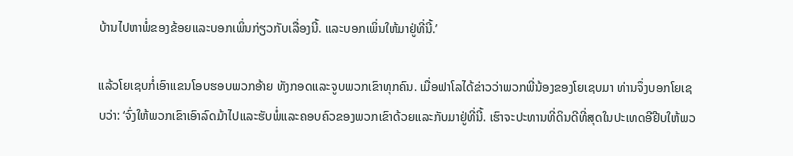ບ້ານໄປຫາພໍ່ຂອງຂ້ອຍແລະບອກເພິ່ນກ່ຽວກັບເລື່ອງນີ້. ແລະບອກເພິ່ນໃຫ້ມາຢູ່ທີ່ນີ້.’

ແລ້ວໂຍເຊບກໍ່ເອົາແຂນໂອບຮອບພວກອ້າຍ ທັງກອດແລະຈູບພວກເຂົາທຸກຄົນ. ເມື່ອຟາໂລໄດ້ຂ່າວວ່າພວກພີ່ນ້ອງຂອງໂຍເຊບມາ ທ່ານຈຶ່ງບອກໂຍເຊບວ່າ: ‘ຈົ່ງໃຫ້ພວກເຂົາເອົາລົດມ້າໄປແລະຮັບພໍ່ແລະຄອບຄົວຂອງພວກເຂົາດ້ວຍແລະກັບມາຢູ່ທີ່ນີ້. ເຮົາຈະປະທານທີ່ດິນດີທີ່ສຸດໃນປະເທດອີຢີບໃຫ້ພວ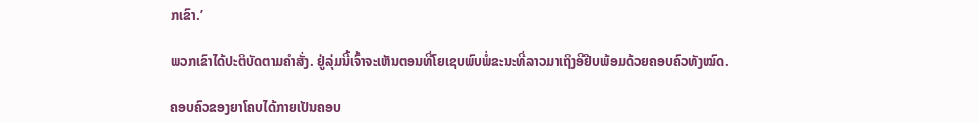ກເຂົາ.’

ພວກເຂົາໄດ້ປະຕິບັດຕາມຄຳສັ່ງ. ຢູ່ລຸ່ມນີ້ເຈົ້າຈະເຫັນຕອນທີ່ໂຍເຊບພົບພໍ່ຂະນະທີ່ລາວມາເຖິງອີຢີບພ້ອມດ້ວຍຄອບຄົວທັງໝົດ.

ຄອບຄົວຂອງຍາໂຄບໄດ້ກາຍເປັນຄອບ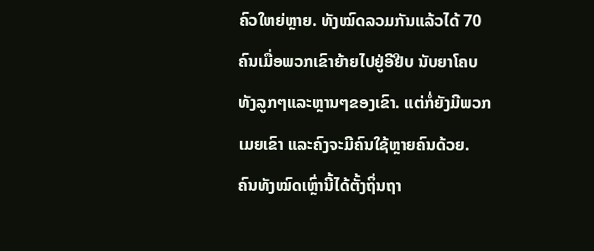ຄົວໃຫຍ່ຫຼາຍ. ທັງໝົດລວມກັນແລ້ວໄດ້ 70 ຄົນເມື່ອພວກເຂົາຍ້າຍໄປຢູ່ອີຢີບ ນັບຍາໂຄບທັງລູກໆແລະຫຼານໆຂອງເຂົາ. ແຕ່ກໍ່ຍັງມີພວກເມຍເຂົາ ແລະຄົງຈະມີຄົນໃຊ້ຫຼາຍຄົນດ້ວຍ. ຄົນທັງໝົດເຫຼົ່ານີ້ໄດ້ຕັ້ງຖິ່ນຖາ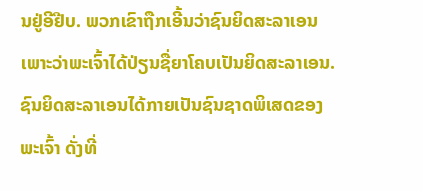ນຢູ່ອີຢີບ. ພວກເຂົາຖືກເອີ້ນວ່າຊົນຍິດສະລາເອນ ເພາະວ່າພະເຈົ້າໄດ້ປ່ຽນຊື່ຍາໂຄບເປັນຍິດສະລາເອນ. ຊົນຍິດສະລາເອນໄດ້ກາຍເປັນຊົນຊາດພິເສດຂອງພະເຈົ້າ ດັ່ງທີ່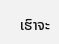ເຮົາຈະ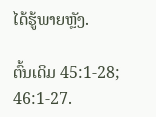ໄດ້ຮູ້ພາຍຫຼັງ.

ຕົ້ນເດິມ 45:1-28; 46:1-27.